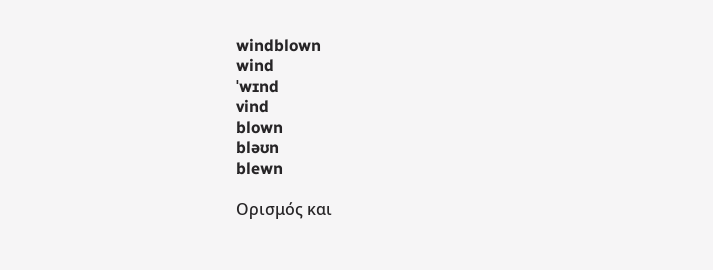windblown
wind
ˈwɪnd
vind
blown
bləʊn
blewn

Ορισμός και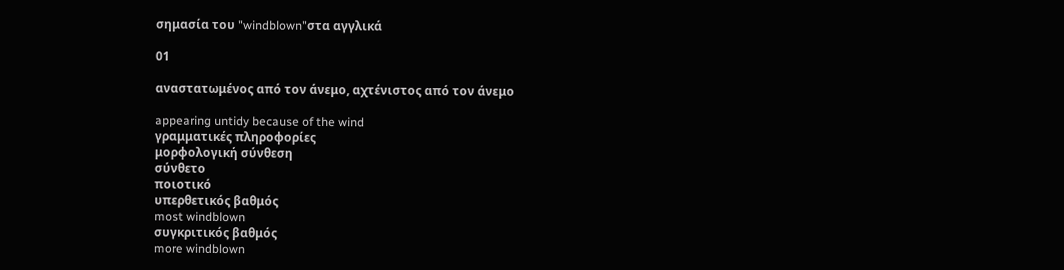σημασία του "windblown"στα αγγλικά

01

αναστατωμένος από τον άνεμο, αχτένιστος από τον άνεμο

appearing untidy because of the wind
γραμματικές πληροφορίες
μορφολογική σύνθεση
σύνθετο
ποιοτικό
υπερθετικός βαθμός
most windblown
συγκριτικός βαθμός
more windblown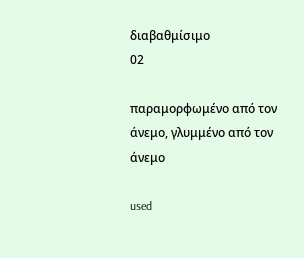διαβαθμίσιμο
02

παραμορφωμένο από τον άνεμο, γλυμμένο από τον άνεμο

used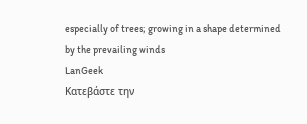especially of trees; growing in a shape determined by the prevailing winds
LanGeek
Κατεβάστε την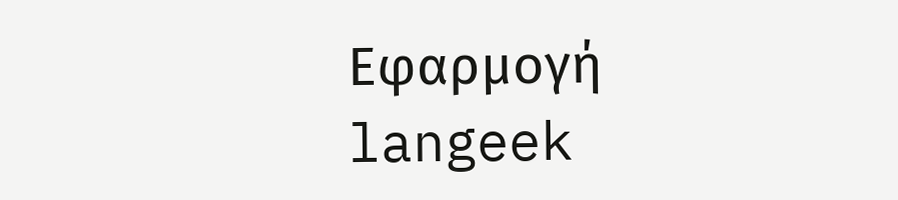Εφαρμογή
langeek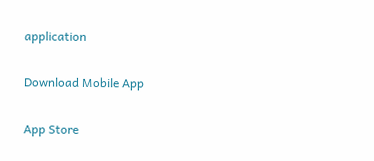application

Download Mobile App

App Store